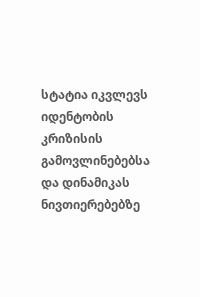სტატია იკვლევს იდენტობის კრიზისის გამოვლინებებსა და დინამიკას ნივთიერებებზე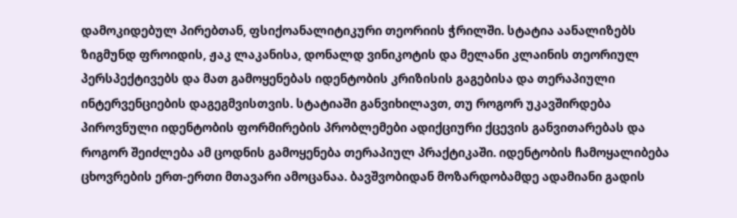დამოკიდებულ პირებთან, ფსიქოანალიტიკური თეორიის ჭრილში. სტატია აანალიზებს ზიგმუნდ ფროიდის, ჟაკ ლაკანისა, დონალდ ვინიკოტის და მელანი კლაინის თეორიულ პერსპექტივებს და მათ გამოყენებას იდენტობის კრიზისის გაგებისა და თერაპიული ინტერვენციების დაგეგმვისთვის. სტატიაში განვიხილავთ, თუ როგორ უკავშირდება პიროვნული იდენტობის ფორმირების პრობლემები ადიქციური ქცევის განვითარებას და როგორ შეიძლება ამ ცოდნის გამოყენება თერაპიულ პრაქტიკაში. იდენტობის ჩამოყალიბება ცხოვრების ერთ-ერთი მთავარი ამოცანაა. ბავშვობიდან მოზარდობამდე ადამიანი გადის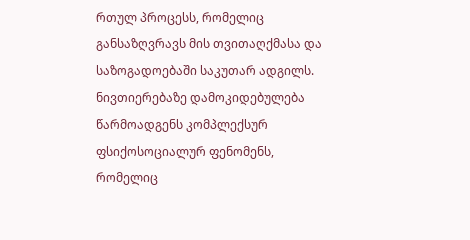რთულ პროცესს, რომელიც განსაზღვრავს მის თვითაღქმასა და საზოგადოებაში საკუთარ ადგილს. ნივთიერებაზე დამოკიდებულება წარმოადგენს კომპლექსურ ფსიქოსოციალურ ფენომენს, რომელიც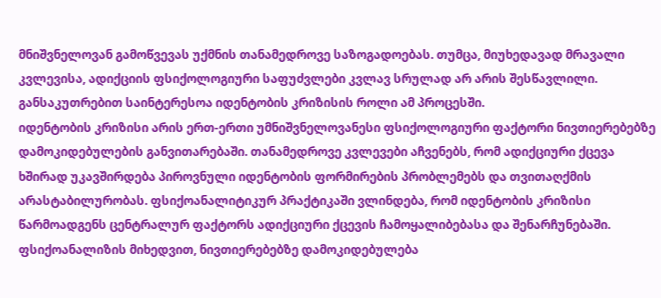მნიშვნელოვან გამოწვევას უქმნის თანამედროვე საზოგადოებას. თუმცა, მიუხედავად მრავალი კვლევისა, ადიქციის ფსიქოლოგიური საფუძვლები კვლავ სრულად არ არის შესწავლილი. განსაკუთრებით საინტერესოა იდენტობის კრიზისის როლი ამ პროცესში.
იდენტობის კრიზისი არის ერთ-ერთი უმნიშვნელოვანესი ფსიქოლოგიური ფაქტორი ნივთიერებებზე დამოკიდებულების განვითარებაში. თანამედროვე კვლევები აჩვენებს, რომ ადიქციური ქცევა ხშირად უკავშირდება პიროვნული იდენტობის ფორმირების პრობლემებს და თვითაღქმის არასტაბილურობას. ფსიქოანალიტიკურ პრაქტიკაში ვლინდება, რომ იდენტობის კრიზისი წარმოადგენს ცენტრალურ ფაქტორს ადიქციური ქცევის ჩამოყალიბებასა და შენარჩუნებაში. ფსიქოანალიზის მიხედვით, ნივთიერებებზე დამოკიდებულება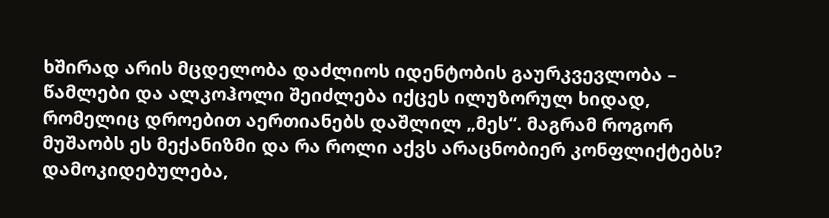ხშირად არის მცდელობა დაძლიოს იდენტობის გაურკვევლობა – წამლები და ალკოჰოლი შეიძლება იქცეს ილუზორულ ხიდად, რომელიც დროებით აერთიანებს დაშლილ „მეს“. მაგრამ როგორ მუშაობს ეს მექანიზმი და რა როლი აქვს არაცნობიერ კონფლიქტებს? დამოკიდებულება,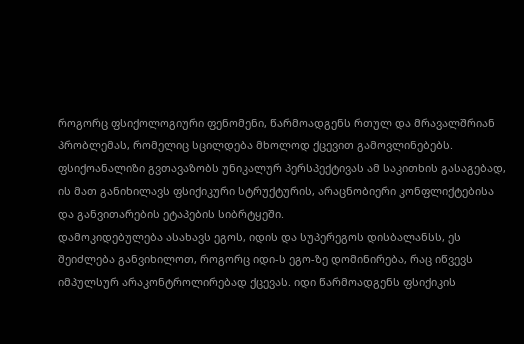როგორც ფსიქოლოგიური ფენომენი, წარმოადგენს რთულ და მრავალშრიან პრობლემას, რომელიც სცილდება მხოლოდ ქცევით გამოვლინებებს. ფსიქოანალიზი გვთავაზობს უნიკალურ პერსპექტივას ამ საკითხის გასაგებად, ის მათ განიხილავს ფსიქიკური სტრუქტურის, არაცნობიერი კონფლიქტებისა და განვითარების ეტაპების სიბრტყეში.
დამოკიდებულება ასახავს ეგოს, იდის და სუპერეგოს დისბალანსს, ეს შეიძლება განვიხილოთ, როგორც იდი-ს ეგო-ზე დომინირება, რაც იწვევს იმპულსურ არაკონტროლირებად ქცევას. იდი წარმოადგენს ფსიქიკის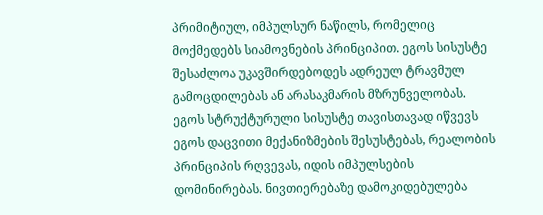პრიმიტიულ, იმპულსურ ნაწილს, რომელიც მოქმედებს სიამოვნების პრინციპით. ეგოს სისუსტე შესაძლოა უკავშირდებოდეს ადრეულ ტრავმულ გამოცდილებას ან არასაკმარის მზრუნველობას. ეგოს სტრუქტურული სისუსტე თავისთავად იწვევს ეგოს დაცვითი მექანიზმების შესუსტებას, რეალობის პრინციპის რღვევას, იდის იმპულსების დომინირებას. ნივთიერებაზე დამოკიდებულება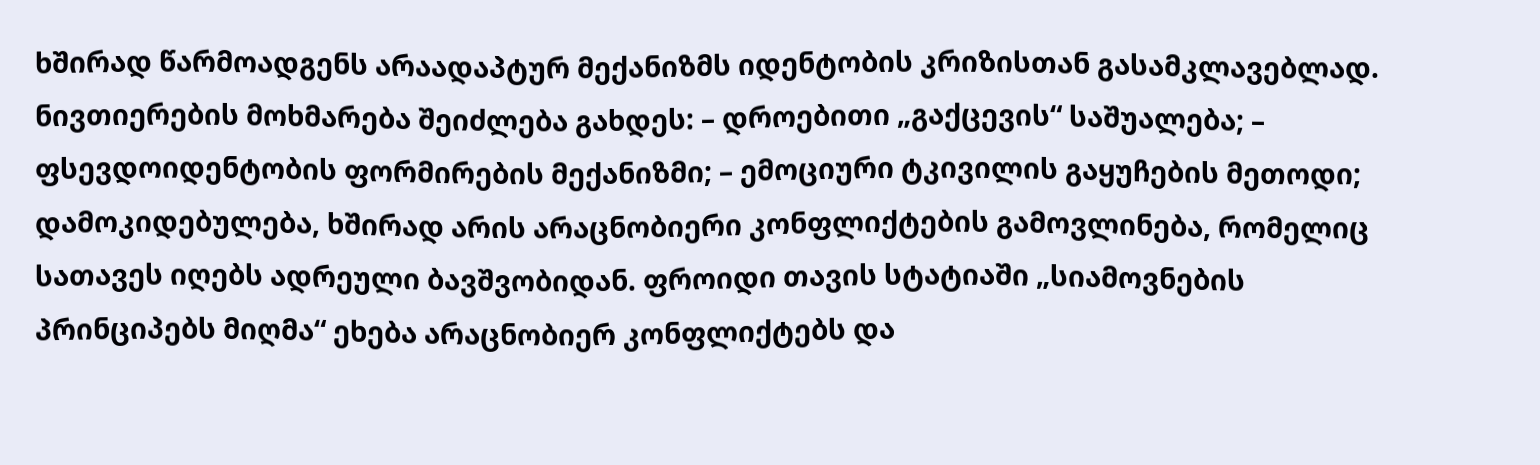ხშირად წარმოადგენს არაადაპტურ მექანიზმს იდენტობის კრიზისთან გასამკლავებლად. ნივთიერების მოხმარება შეიძლება გახდეს: – დროებითი „გაქცევის“ საშუალება; – ფსევდოიდენტობის ფორმირების მექანიზმი; – ემოციური ტკივილის გაყუჩების მეთოდი; დამოკიდებულება, ხშირად არის არაცნობიერი კონფლიქტების გამოვლინება, რომელიც სათავეს იღებს ადრეული ბავშვობიდან. ფროიდი თავის სტატიაში „სიამოვნების პრინციპებს მიღმა“ ეხება არაცნობიერ კონფლიქტებს და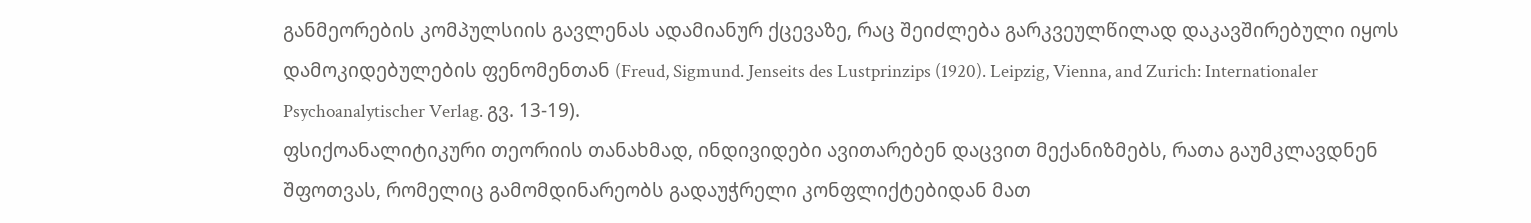განმეორების კომპულსიის გავლენას ადამიანურ ქცევაზე, რაც შეიძლება გარკვეულწილად დაკავშირებული იყოს დამოკიდებულების ფენომენთან (Freud, Sigmund. Jenseits des Lustprinzips (1920). Leipzig, Vienna, and Zurich: Internationaler Psychoanalytischer Verlag. გვ. 13-19).
ფსიქოანალიტიკური თეორიის თანახმად, ინდივიდები ავითარებენ დაცვით მექანიზმებს, რათა გაუმკლავდნენ შფოთვას, რომელიც გამომდინარეობს გადაუჭრელი კონფლიქტებიდან მათ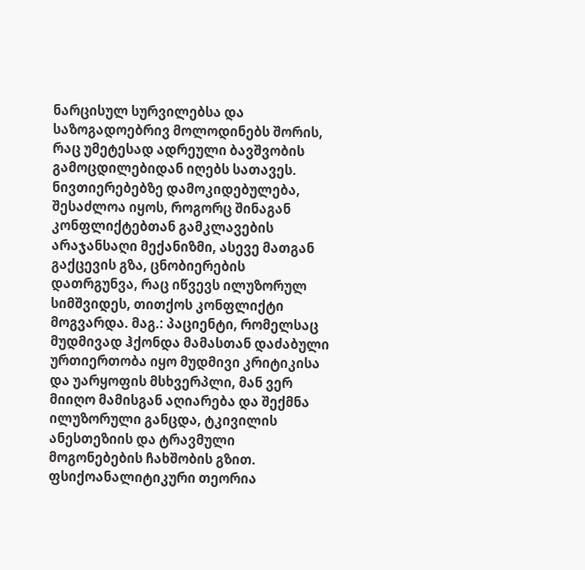ნარცისულ სურვილებსა და საზოგადოებრივ მოლოდინებს შორის, რაც უმეტესად ადრეული ბავშვობის გამოცდილებიდან იღებს სათავეს. ნივთიერებებზე დამოკიდებულება, შესაძლოა იყოს, როგორც შინაგან კონფლიქტებთან გამკლავების არაჯანსაღი მექანიზმი, ასევე მათგან გაქცევის გზა, ცნობიერების დათრგუნვა, რაც იწვევს ილუზორულ სიმშვიდეს, თითქოს კონფლიქტი მოგვარდა. მაგ.: პაციენტი, რომელსაც მუდმივად ჰქონდა მამასთან დაძაბული ურთიერთობა იყო მუდმივი კრიტიკისა და უარყოფის მსხვერპლი, მან ვერ მიიღო მამისგან აღიარება და შექმნა ილუზორული განცდა, ტკივილის ანესთეზიის და ტრავმული მოგონებების ჩახშობის გზით. ფსიქოანალიტიკური თეორია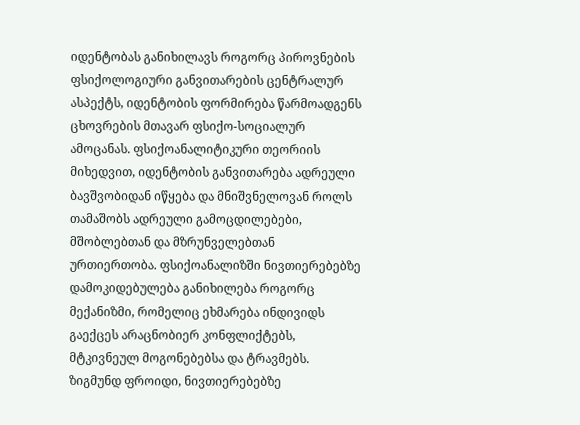იდენტობას განიხილავს როგორც პიროვნების ფსიქოლოგიური განვითარების ცენტრალურ ასპექტს, იდენტობის ფორმირება წარმოადგენს ცხოვრების მთავარ ფსიქო-სოციალურ ამოცანას. ფსიქოანალიტიკური თეორიის მიხედვით, იდენტობის განვითარება ადრეული ბავშვობიდან იწყება და მნიშვნელოვან როლს თამაშობს ადრეული გამოცდილებები, მშობლებთან და მზრუნველებთან ურთიერთობა. ფსიქოანალიზში ნივთიერებებზე დამოკიდებულება განიხილება როგორც მექანიზმი, რომელიც ეხმარება ინდივიდს გაექცეს არაცნობიერ კონფლიქტებს, მტკივნეულ მოგონებებსა და ტრავმებს. ზიგმუნდ ფროიდი, ნივთიერებებზე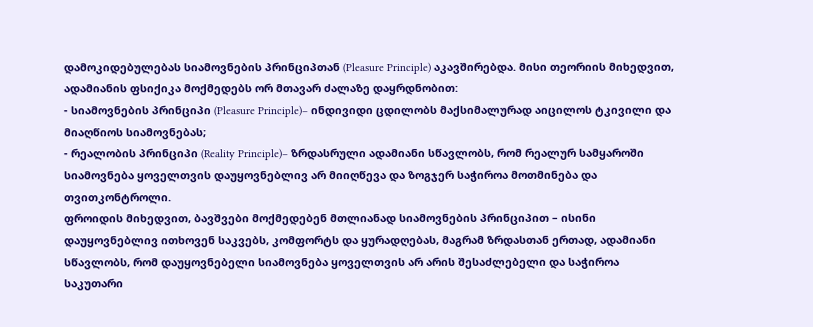დამოკიდებულებას სიამოვნების პრინციპთან (Pleasure Principle) აკავშირებდა. მისი თეორიის მიხედვით, ადამიანის ფსიქიკა მოქმედებს ორ მთავარ ძალაზე დაყრდნობით:
- სიამოვნების პრინციპი (Pleasure Principle)– ინდივიდი ცდილობს მაქსიმალურად აიცილოს ტკივილი და მიაღწიოს სიამოვნებას;
- რეალობის პრინციპი (Reality Principle)– ზრდასრული ადამიანი სწავლობს, რომ რეალურ სამყაროში სიამოვნება ყოველთვის დაუყოვნებლივ არ მიიღწევა და ზოგჯერ საჭიროა მოთმინება და თვითკონტროლი.
ფროიდის მიხედვით, ბავშვები მოქმედებენ მთლიანად სიამოვნების პრინციპით – ისინი დაუყოვნებლივ ითხოვენ საკვებს, კომფორტს და ყურადღებას, მაგრამ ზრდასთან ერთად, ადამიანი სწავლობს, რომ დაუყოვნებელი სიამოვნება ყოველთვის არ არის შესაძლებელი და საჭიროა საკუთარი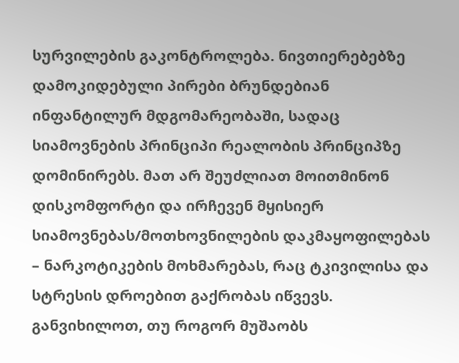სურვილების გაკონტროლება. ნივთიერებებზე დამოკიდებული პირები ბრუნდებიან ინფანტილურ მდგომარეობაში, სადაც სიამოვნების პრინციპი რეალობის პრინციპზე დომინირებს. მათ არ შეუძლიათ მოითმინონ დისკომფორტი და ირჩევენ მყისიერ სიამოვნებას/მოთხოვნილების დაკმაყოფილებას – ნარკოტიკების მოხმარებას, რაც ტკივილისა და სტრესის დროებით გაქრობას იწვევს. განვიხილოთ, თუ როგორ მუშაობს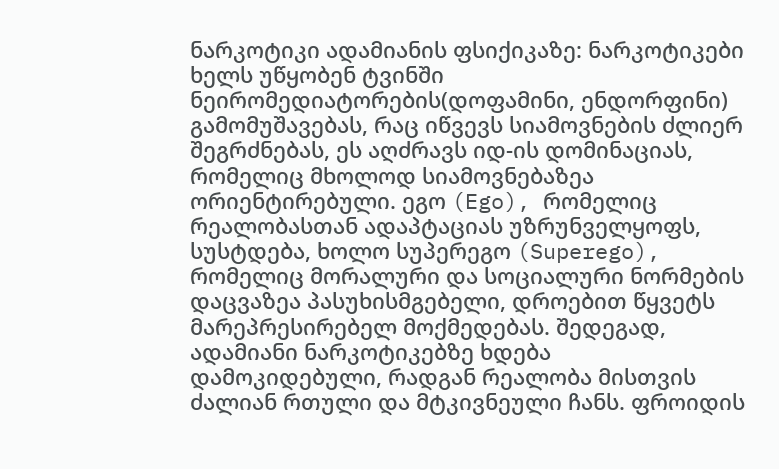ნარკოტიკი ადამიანის ფსიქიკაზე: ნარკოტიკები ხელს უწყობენ ტვინში ნეირომედიატორების(დოფამინი, ენდორფინი) გამომუშავებას, რაც იწვევს სიამოვნების ძლიერ შეგრძნებას, ეს აღძრავს იდ-ის დომინაციას, რომელიც მხოლოდ სიამოვნებაზეა ორიენტირებული. ეგო (Ego), რომელიც რეალობასთან ადაპტაციას უზრუნველყოფს, სუსტდება, ხოლო სუპერეგო (Superego), რომელიც მორალური და სოციალური ნორმების დაცვაზეა პასუხისმგებელი, დროებით წყვეტს მარეპრესირებელ მოქმედებას. შედეგად, ადამიანი ნარკოტიკებზე ხდება დამოკიდებული, რადგან რეალობა მისთვის ძალიან რთული და მტკივნეული ჩანს. ფროიდის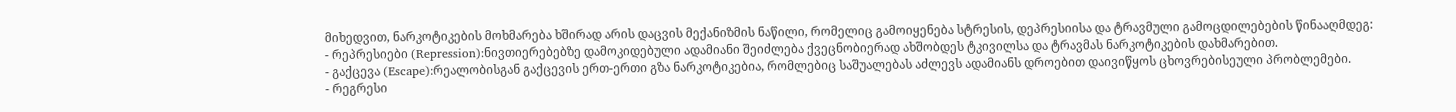მიხედვით, ნარკოტიკების მოხმარება ხშირად არის დაცვის მექანიზმის ნაწილი, რომელიც გამოიყენება სტრესის, დეპრესიისა და ტრავმული გამოცდილებების წინააღმდეგ:
- რეპრესიები (Repression):ნივთიერებებზე დამოკიდებული ადამიანი შეიძლება ქვეცნობიერად ახშობდეს ტკივილსა და ტრავმას ნარკოტიკების დახმარებით.
- გაქცევა (Escape):რეალობისგან გაქცევის ერთ-ერთი გზა ნარკოტიკებია, რომლებიც საშუალებას აძლევს ადამიანს დროებით დაივიწყოს ცხოვრებისეული პრობლემები.
- რეგრესი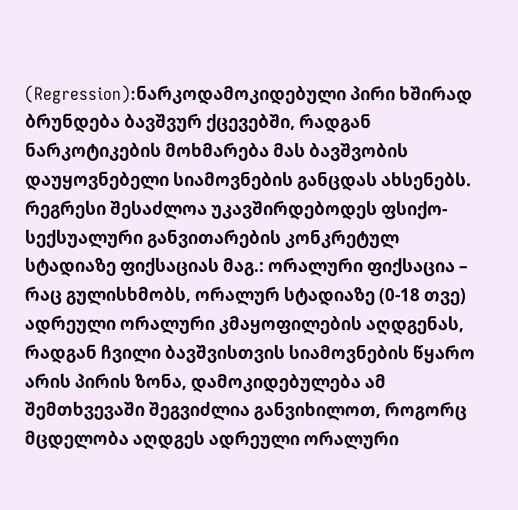(Regression):ნარკოდამოკიდებული პირი ხშირად ბრუნდება ბავშვურ ქცევებში, რადგან ნარკოტიკების მოხმარება მას ბავშვობის დაუყოვნებელი სიამოვნების განცდას ახსენებს. რეგრესი შესაძლოა უკავშირდებოდეს ფსიქო-სექსუალური განვითარების კონკრეტულ სტადიაზე ფიქსაციას მაგ.: ორალური ფიქსაცია – რაც გულისხმობს, ორალურ სტადიაზე (0-18 თვე) ადრეული ორალური კმაყოფილების აღდგენას, რადგან ჩვილი ბავშვისთვის სიამოვნების წყარო არის პირის ზონა, დამოკიდებულება ამ შემთხვევაში შეგვიძლია განვიხილოთ, როგორც მცდელობა აღდგეს ადრეული ორალური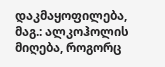დაკმაყოფილება, მაგ.: ალკოჰოლის მიღება, როგორც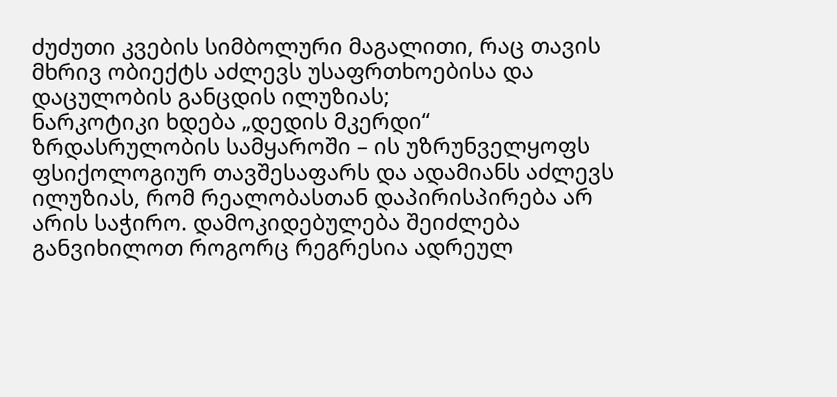ძუძუთი კვების სიმბოლური მაგალითი, რაც თავის მხრივ ობიექტს აძლევს უსაფრთხოებისა და დაცულობის განცდის ილუზიას;
ნარკოტიკი ხდება „დედის მკერდი“ ზრდასრულობის სამყაროში – ის უზრუნველყოფს ფსიქოლოგიურ თავშესაფარს და ადამიანს აძლევს ილუზიას, რომ რეალობასთან დაპირისპირება არ არის საჭირო. დამოკიდებულება შეიძლება განვიხილოთ როგორც რეგრესია ადრეულ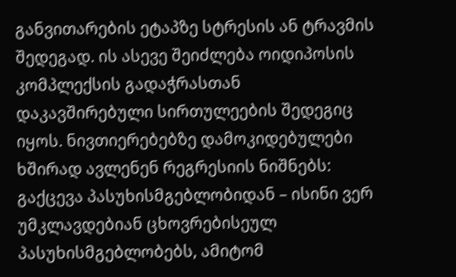განვითარების ეტაპზე სტრესის ან ტრავმის შედეგად. ის ასევე შეიძლება ოიდიპოსის კომპლექსის გადაჭრასთან დაკავშირებული სირთულეების შედეგიც იყოს. ნივთიერებებზე დამოკიდებულები ხშირად ავლენენ რეგრესიის ნიშნებს: გაქცევა პასუხისმგებლობიდან – ისინი ვერ უმკლავდებიან ცხოვრებისეულ პასუხისმგებლობებს, ამიტომ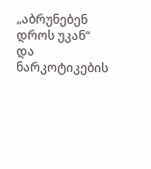„აბრუნებენ დროს უკან“ და ნარკოტიკების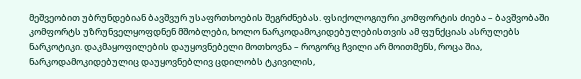მეშვეობით უბრუნდებიან ბავშვურ უსაფრთხოების შეგრძნებას. ფსიქოლოგიური კომფორტის ძიება – ბავშვობაში კომფორტს უზრუნველყოფდნენ მშობლები, ხოლო ნარკოდამოკიდებულებისთვის ამ ფუნქციას ასრულებს ნარკოტიკი. დაკმაყოფილების დაუყოვნებელი მოთხოვნა – როგორც ჩვილი არ მოითმენს, როცა შია, ნარკოდამოკიდებულიც დაუყოვნებლივ ცდილობს ტკივილის,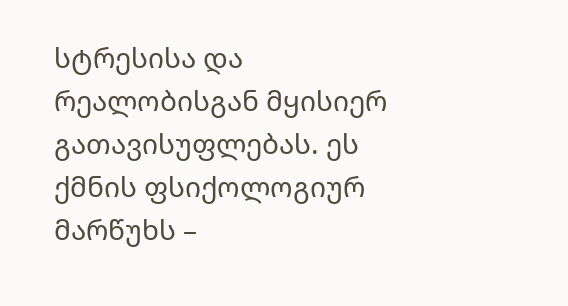სტრესისა და რეალობისგან მყისიერ გათავისუფლებას. ეს ქმნის ფსიქოლოგიურ მარწუხს –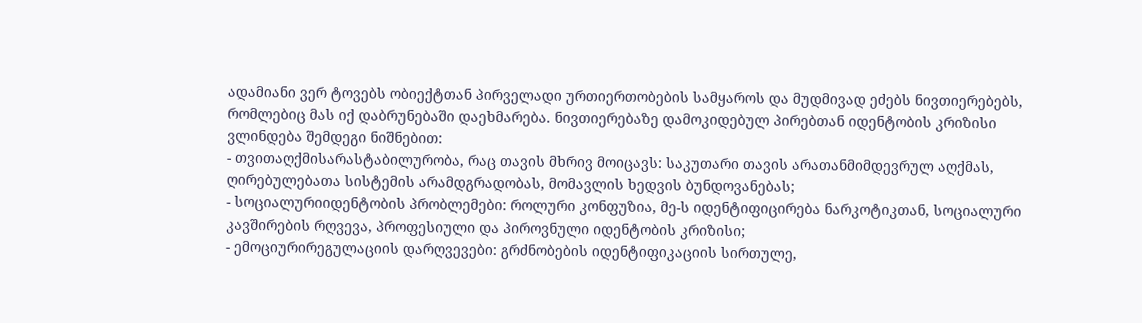ადამიანი ვერ ტოვებს ობიექტთან პირველადი ურთიერთობების სამყაროს და მუდმივად ეძებს ნივთიერებებს, რომლებიც მას იქ დაბრუნებაში დაეხმარება. ნივთიერებაზე დამოკიდებულ პირებთან იდენტობის კრიზისი ვლინდება შემდეგი ნიშნებით:
- თვითაღქმისარასტაბილურობა, რაც თავის მხრივ მოიცავს: საკუთარი თავის არათანმიმდევრულ აღქმას, ღირებულებათა სისტემის არამდგრადობას, მომავლის ხედვის ბუნდოვანებას;
- სოციალურიიდენტობის პრობლემები: როლური კონფუზია, მე-ს იდენტიფიცირება ნარკოტიკთან, სოციალური კავშირების რღვევა, პროფესიული და პიროვნული იდენტობის კრიზისი;
- ემოციურირეგულაციის დარღვევები: გრძნობების იდენტიფიკაციის სირთულე,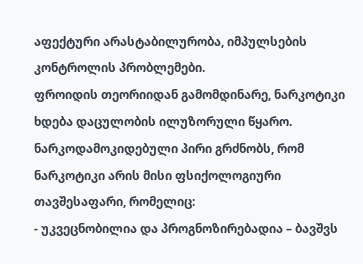აფექტური არასტაბილურობა, იმპულსების კონტროლის პრობლემები.
ფროიდის თეორიიდან გამომდინარე, ნარკოტიკი ხდება დაცულობის ილუზორული წყარო. ნარკოდამოკიდებული პირი გრძნობს, რომ ნარკოტიკი არის მისი ფსიქოლოგიური თავშესაფარი, რომელიც:
- უკვეცნობილია და პროგნოზირებადია – ბავშვს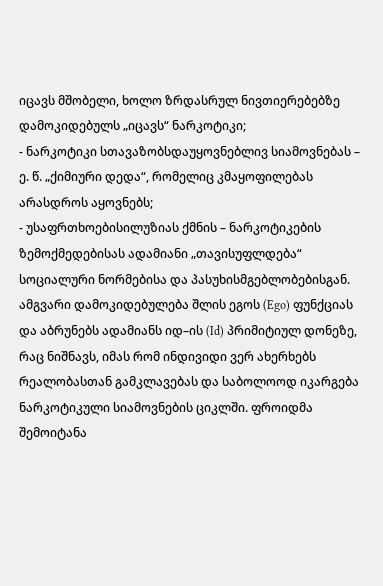იცავს მშობელი, ხოლო ზრდასრულ ნივთიერებებზე დამოკიდებულს „იცავს“ ნარკოტიკი;
- ნარკოტიკი სთავაზობსდაუყოვნებლივ სიამოვნებას – ე. წ. „ქიმიური დედა“, რომელიც კმაყოფილებას არასდროს აყოვნებს;
- უსაფრთხოებისილუზიას ქმნის – ნარკოტიკების ზემოქმედებისას ადამიანი „თავისუფლდება“ სოციალური ნორმებისა და პასუხისმგებლობებისგან.
ამგვარი დამოკიდებულება შლის ეგოს (Ego) ფუნქციას და აბრუნებს ადამიანს იდ–ის (Id) პრიმიტიულ დონეზე, რაც ნიშნავს, იმას რომ ინდივიდი ვერ ახერხებს რეალობასთან გამკლავებას და საბოლოოდ იკარგება ნარკოტიკული სიამოვნების ციკლში. ფროიდმა შემოიტანა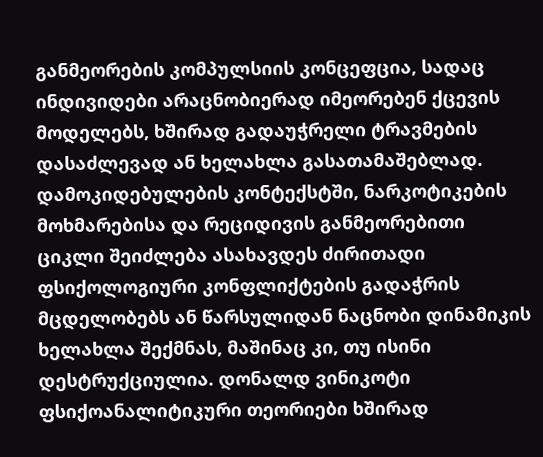განმეორების კომპულსიის კონცეფცია, სადაც ინდივიდები არაცნობიერად იმეორებენ ქცევის მოდელებს, ხშირად გადაუჭრელი ტრავმების დასაძლევად ან ხელახლა გასათამაშებლად. დამოკიდებულების კონტექსტში, ნარკოტიკების მოხმარებისა და რეციდივის განმეორებითი ციკლი შეიძლება ასახავდეს ძირითადი ფსიქოლოგიური კონფლიქტების გადაჭრის მცდელობებს ან წარსულიდან ნაცნობი დინამიკის ხელახლა შექმნას, მაშინაც კი, თუ ისინი დესტრუქციულია. დონალდ ვინიკოტი ფსიქოანალიტიკური თეორიები ხშირად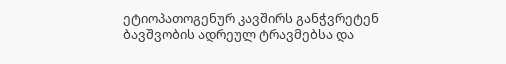ეტიოპათოგენურ კავშირს განჭვრეტენ ბავშვობის ადრეულ ტრავმებსა და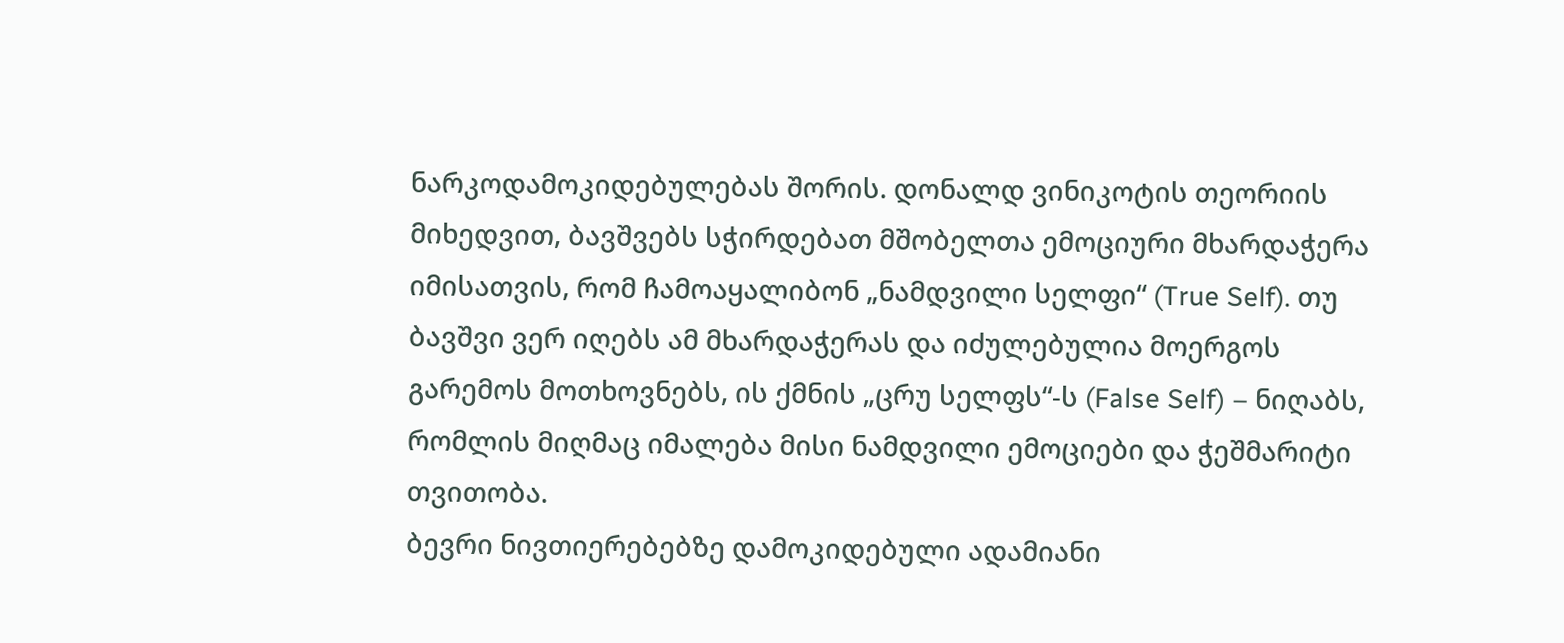ნარკოდამოკიდებულებას შორის. დონალდ ვინიკოტის თეორიის მიხედვით, ბავშვებს სჭირდებათ მშობელთა ემოციური მხარდაჭერა იმისათვის, რომ ჩამოაყალიბონ „ნამდვილი სელფი“ (True Self). თუ ბავშვი ვერ იღებს ამ მხარდაჭერას და იძულებულია მოერგოს გარემოს მოთხოვნებს, ის ქმნის „ცრუ სელფს“-ს (False Self) – ნიღაბს, რომლის მიღმაც იმალება მისი ნამდვილი ემოციები და ჭეშმარიტი თვითობა.
ბევრი ნივთიერებებზე დამოკიდებული ადამიანი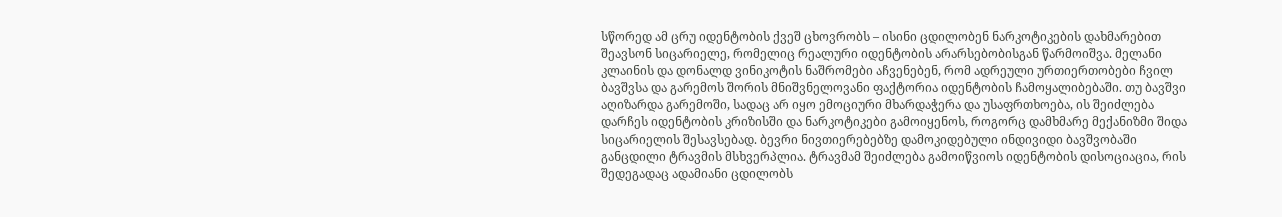სწორედ ამ ცრუ იდენტობის ქვეშ ცხოვრობს – ისინი ცდილობენ ნარკოტიკების დახმარებით შეავსონ სიცარიელე, რომელიც რეალური იდენტობის არარსებობისგან წარმოიშვა. მელანი კლაინის და დონალდ ვინიკოტის ნაშრომები აჩვენებენ, რომ ადრეული ურთიერთობები ჩვილ ბავშვსა და გარემოს შორის მნიშვნელოვანი ფაქტორია იდენტობის ჩამოყალიბებაში. თუ ბავშვი აღიზარდა გარემოში, სადაც არ იყო ემოციური მხარდაჭერა და უსაფრთხოება, ის შეიძლება დარჩეს იდენტობის კრიზისში და ნარკოტიკები გამოიყენოს, როგორც დამხმარე მექანიზმი შიდა სიცარიელის შესავსებად. ბევრი ნივთიერებებზე დამოკიდებული ინდივიდი ბავშვობაში განცდილი ტრავმის მსხვერპლია. ტრავმამ შეიძლება გამოიწვიოს იდენტობის დისოციაცია, რის შედეგადაც ადამიანი ცდილობს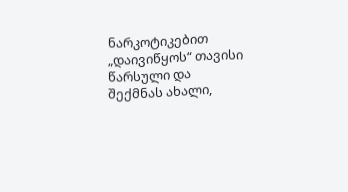ნარკოტიკებით „დაივიწყოს“ თავისი წარსული და შექმნას ახალი,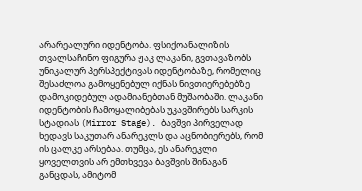არარეალური იდენტობა. ფსიქოანალიზის თვალსაჩინო ფიგურა ჟაკ ლაკანი, გვთავაზობს უნიკალურ პერსპექტივას იდენტობაზე, რომელიც შესაძლოა გამოყენებულ იქნას ნივთიერებებზე დამოკიდებულ ადამიანებთან მუშაობაში. ლაკანი იდენტობის ჩამოყალიბებას უკავშირებს სარკის სტადიას (Mirror Stage). ბავშვი პირველად ხედავს საკუთარ ანარეკლს და აცნობიერებს, რომ ის ცალკე არსებაა. თუმცა, ეს ანარეკლი ყოველთვის არ ემთხვევა ბავშვის შინაგან განცდას, ამიტომ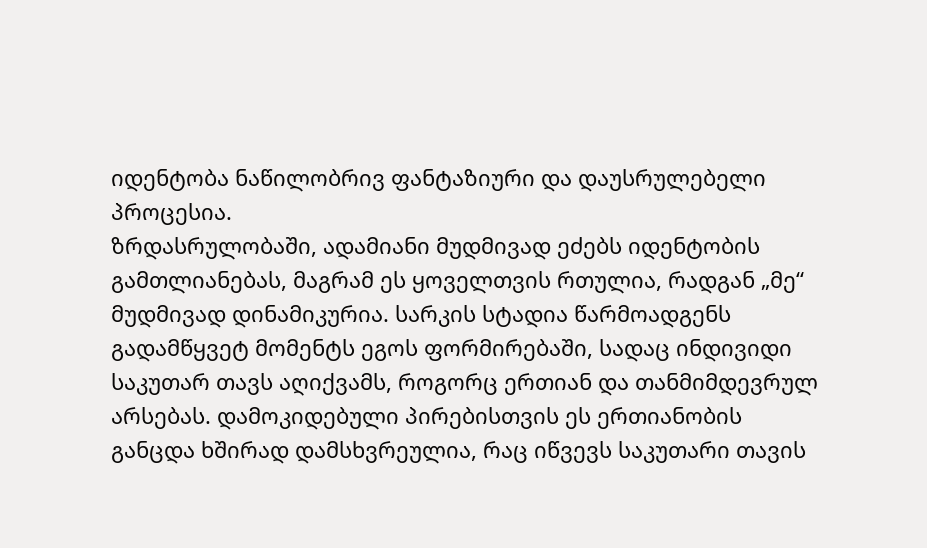იდენტობა ნაწილობრივ ფანტაზიური და დაუსრულებელი პროცესია.
ზრდასრულობაში, ადამიანი მუდმივად ეძებს იდენტობის გამთლიანებას, მაგრამ ეს ყოველთვის რთულია, რადგან „მე“ მუდმივად დინამიკურია. სარკის სტადია წარმოადგენს გადამწყვეტ მომენტს ეგოს ფორმირებაში, სადაც ინდივიდი საკუთარ თავს აღიქვამს, როგორც ერთიან და თანმიმდევრულ არსებას. დამოკიდებული პირებისთვის ეს ერთიანობის განცდა ხშირად დამსხვრეულია, რაც იწვევს საკუთარი თავის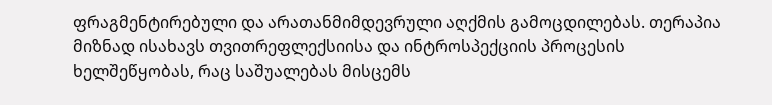ფრაგმენტირებული და არათანმიმდევრული აღქმის გამოცდილებას. თერაპია მიზნად ისახავს თვითრეფლექსიისა და ინტროსპექციის პროცესის ხელშეწყობას, რაც საშუალებას მისცემს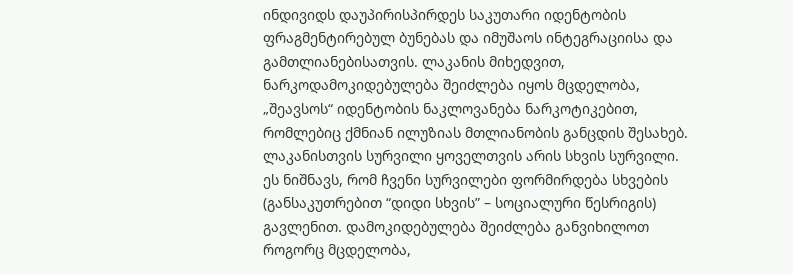ინდივიდს დაუპირისპირდეს საკუთარი იდენტობის ფრაგმენტირებულ ბუნებას და იმუშაოს ინტეგრაციისა და გამთლიანებისათვის. ლაკანის მიხედვით, ნარკოდამოკიდებულება შეიძლება იყოს მცდელობა, „შეავსოს“ იდენტობის ნაკლოვანება ნარკოტიკებით, რომლებიც ქმნიან ილუზიას მთლიანობის განცდის შესახებ. ლაკანისთვის სურვილი ყოველთვის არის სხვის სურვილი. ეს ნიშნავს, რომ ჩვენი სურვილები ფორმირდება სხვების (განსაკუთრებით “დიდი სხვის” – სოციალური წესრიგის) გავლენით. დამოკიდებულება შეიძლება განვიხილოთ როგორც მცდელობა,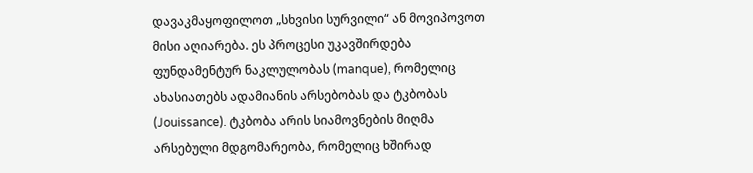დავაკმაყოფილოთ „სხვისი სურვილი“ ან მოვიპოვოთ მისი აღიარება. ეს პროცესი უკავშირდება ფუნდამენტურ ნაკლულობას (manque), რომელიც ახასიათებს ადამიანის არსებობას და ტკბობას (Jouissance). ტკბობა არის სიამოვნების მიღმა არსებული მდგომარეობა, რომელიც ხშირად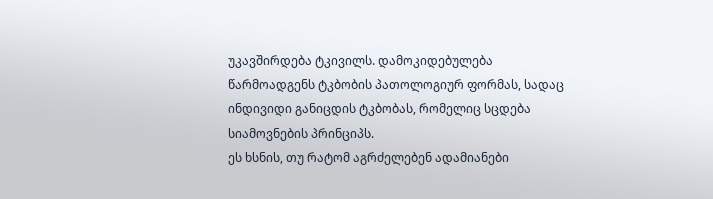უკავშირდება ტკივილს. დამოკიდებულება წარმოადგენს ტკბობის პათოლოგიურ ფორმას, სადაც ინდივიდი განიცდის ტკბობას, რომელიც სცდება სიამოვნების პრინციპს.
ეს ხსნის, თუ რატომ აგრძელებენ ადამიანები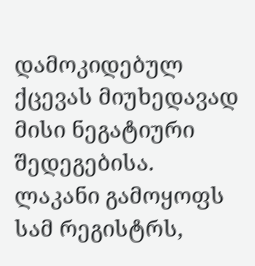დამოკიდებულ ქცევას მიუხედავად მისი ნეგატიური შედეგებისა. ლაკანი გამოყოფს სამ რეგისტრს,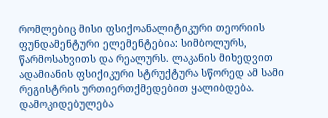რომლებიც მისი ფსიქოანალიტიკური თეორიის ფუნდამენტური ელემენტებია: სიმბოლურს, წარმოსახვითს და რეალურს. ლაკანის მიხედვით ადამიანის ფსიქიკური სტრუქტურა სწორედ ამ სამი რეგისტრის ურთიერთქმედებით ყალიბდება. დამოკიდებულება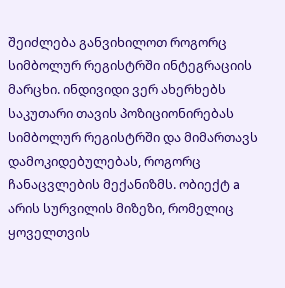შეიძლება განვიხილოთ როგორც სიმბოლურ რეგისტრში ინტეგრაციის მარცხი. ინდივიდი ვერ ახერხებს საკუთარი თავის პოზიციონირებას სიმბოლურ რეგისტრში და მიმართავს დამოკიდებულებას, როგორც ჩანაცვლების მექანიზმს. ობიექტ a არის სურვილის მიზეზი, რომელიც ყოველთვის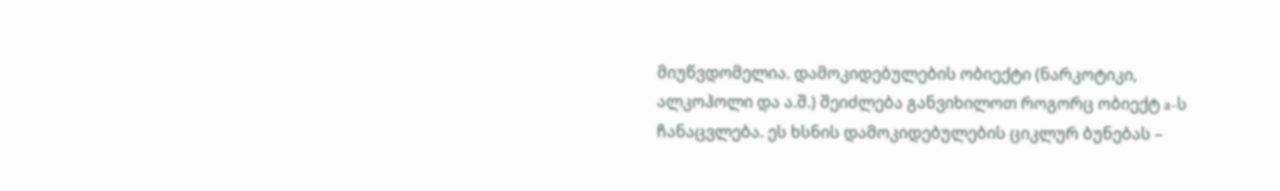მიუწვდომელია. დამოკიდებულების ობიექტი (ნარკოტიკი, ალკოჰოლი და ა.შ.) შეიძლება განვიხილოთ როგორც ობიექტ a-ს ჩანაცვლება. ეს ხსნის დამოკიდებულების ციკლურ ბუნებას –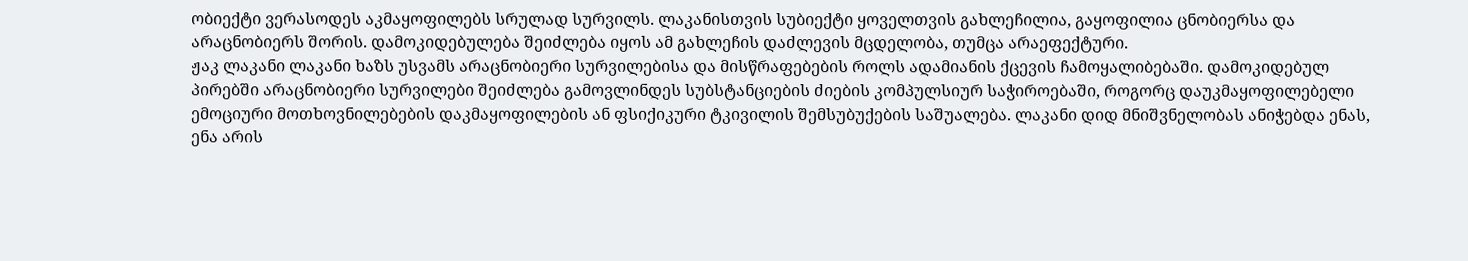ობიექტი ვერასოდეს აკმაყოფილებს სრულად სურვილს. ლაკანისთვის სუბიექტი ყოველთვის გახლეჩილია, გაყოფილია ცნობიერსა და არაცნობიერს შორის. დამოკიდებულება შეიძლება იყოს ამ გახლეჩის დაძლევის მცდელობა, თუმცა არაეფექტური.
ჟაკ ლაკანი ლაკანი ხაზს უსვამს არაცნობიერი სურვილებისა და მისწრაფებების როლს ადამიანის ქცევის ჩამოყალიბებაში. დამოკიდებულ პირებში არაცნობიერი სურვილები შეიძლება გამოვლინდეს სუბსტანციების ძიების კომპულსიურ საჭიროებაში, როგორც დაუკმაყოფილებელი ემოციური მოთხოვნილებების დაკმაყოფილების ან ფსიქიკური ტკივილის შემსუბუქების საშუალება. ლაკანი დიდ მნიშვნელობას ანიჭებდა ენას, ენა არის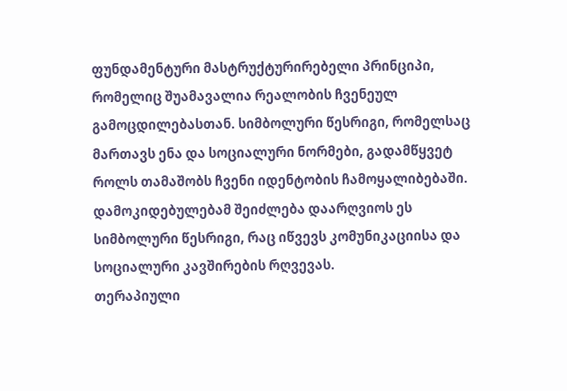ფუნდამენტური მასტრუქტურირებელი პრინციპი, რომელიც შუამავალია რეალობის ჩვენეულ გამოცდილებასთან. სიმბოლური წესრიგი, რომელსაც მართავს ენა და სოციალური ნორმები, გადამწყვეტ როლს თამაშობს ჩვენი იდენტობის ჩამოყალიბებაში. დამოკიდებულებამ შეიძლება დაარღვიოს ეს სიმბოლური წესრიგი, რაც იწვევს კომუნიკაციისა და სოციალური კავშირების რღვევას.
თერაპიული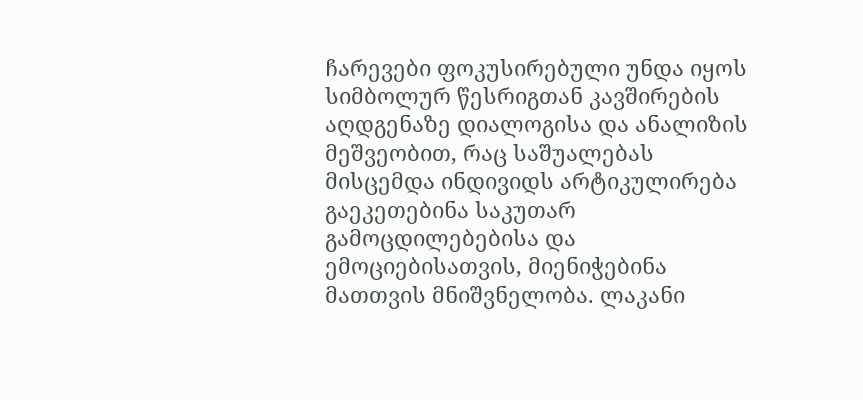ჩარევები ფოკუსირებული უნდა იყოს სიმბოლურ წესრიგთან კავშირების აღდგენაზე დიალოგისა და ანალიზის მეშვეობით, რაც საშუალებას მისცემდა ინდივიდს არტიკულირება გაეკეთებინა საკუთარ გამოცდილებებისა და ემოციებისათვის, მიენიჭებინა მათთვის მნიშვნელობა. ლაკანი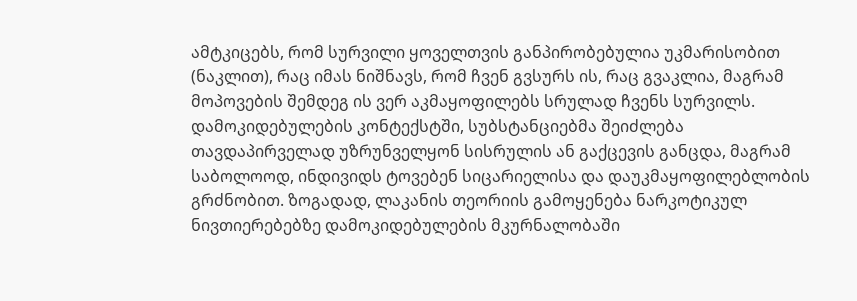ამტკიცებს, რომ სურვილი ყოველთვის განპირობებულია უკმარისობით (ნაკლით), რაც იმას ნიშნავს, რომ ჩვენ გვსურს ის, რაც გვაკლია, მაგრამ მოპოვების შემდეგ ის ვერ აკმაყოფილებს სრულად ჩვენს სურვილს. დამოკიდებულების კონტექსტში, სუბსტანციებმა შეიძლება თავდაპირველად უზრუნველყონ სისრულის ან გაქცევის განცდა, მაგრამ საბოლოოდ, ინდივიდს ტოვებენ სიცარიელისა და დაუკმაყოფილებლობის გრძნობით. ზოგადად, ლაკანის თეორიის გამოყენება ნარკოტიკულ ნივთიერებებზე დამოკიდებულების მკურნალობაში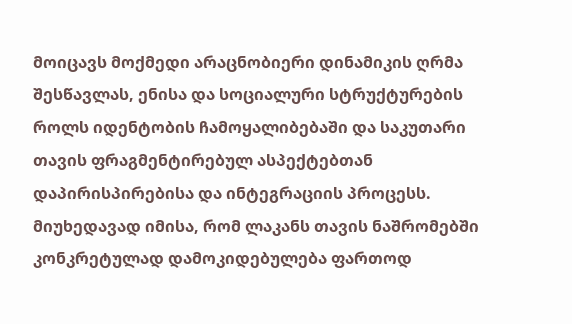მოიცავს მოქმედი არაცნობიერი დინამიკის ღრმა შესწავლას, ენისა და სოციალური სტრუქტურების როლს იდენტობის ჩამოყალიბებაში და საკუთარი თავის ფრაგმენტირებულ ასპექტებთან დაპირისპირებისა და ინტეგრაციის პროცესს.
მიუხედავად იმისა, რომ ლაკანს თავის ნაშრომებში კონკრეტულად დამოკიდებულება ფართოდ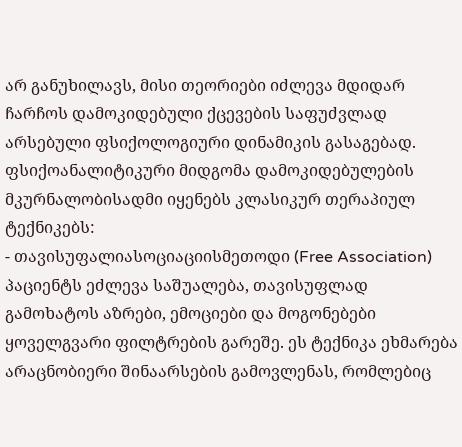არ განუხილავს, მისი თეორიები იძლევა მდიდარ ჩარჩოს დამოკიდებული ქცევების საფუძვლად არსებული ფსიქოლოგიური დინამიკის გასაგებად. ფსიქოანალიტიკური მიდგომა დამოკიდებულების მკურნალობისადმი იყენებს კლასიკურ თერაპიულ ტექნიკებს:
- თავისუფალიასოციაციისმეთოდი (Free Association) პაციენტს ეძლევა საშუალება, თავისუფლად გამოხატოს აზრები, ემოციები და მოგონებები ყოველგვარი ფილტრების გარეშე. ეს ტექნიკა ეხმარება არაცნობიერი შინაარსების გამოვლენას, რომლებიც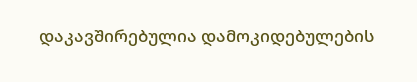დაკავშირებულია დამოკიდებულების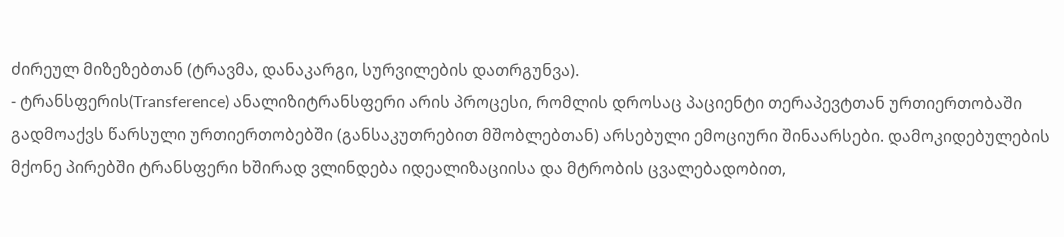ძირეულ მიზეზებთან (ტრავმა, დანაკარგი, სურვილების დათრგუნვა).
- ტრანსფერის(Transference) ანალიზიტრანსფერი არის პროცესი, რომლის დროსაც პაციენტი თერაპევტთან ურთიერთობაში გადმოაქვს წარსული ურთიერთობებში (განსაკუთრებით მშობლებთან) არსებული ემოციური შინაარსები. დამოკიდებულების მქონე პირებში ტრანსფერი ხშირად ვლინდება იდეალიზაციისა და მტრობის ცვალებადობით,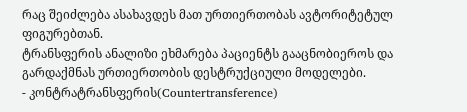რაც შეიძლება ასახავდეს მათ ურთიერთობას ავტორიტეტულ ფიგურებთან.
ტრანსფერის ანალიზი ეხმარება პაციენტს გააცნობიეროს და გარდაქმნას ურთიერთობის დესტრუქციული მოდელები.
- კონტრატრანსფერის(Countertransference)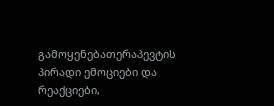გამოყენებათერაპევტის პირადი ემოციები და რეაქციები,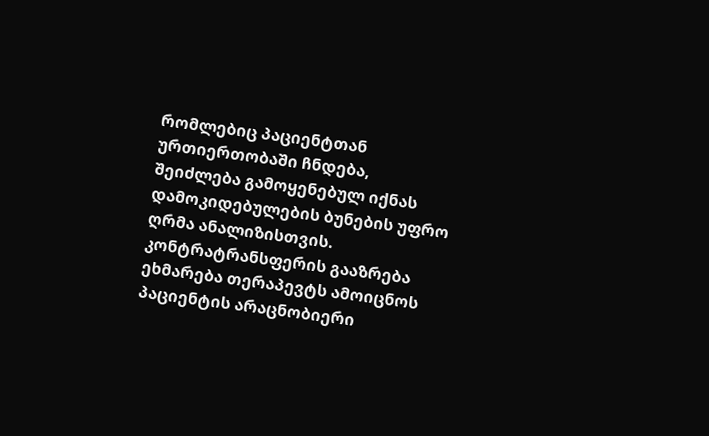რომლებიც პაციენტთან ურთიერთობაში ჩნდება, შეიძლება გამოყენებულ იქნას დამოკიდებულების ბუნების უფრო ღრმა ანალიზისთვის.
კონტრატრანსფერის გააზრება ეხმარება თერაპევტს ამოიცნოს პაციენტის არაცნობიერი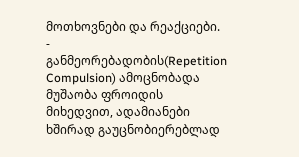მოთხოვნები და რეაქციები.
- განმეორებადობის(Repetition Compulsion) ამოცნობადა მუშაობა ფროიდის მიხედვით, ადამიანები ხშირად გაუცნობიერებლად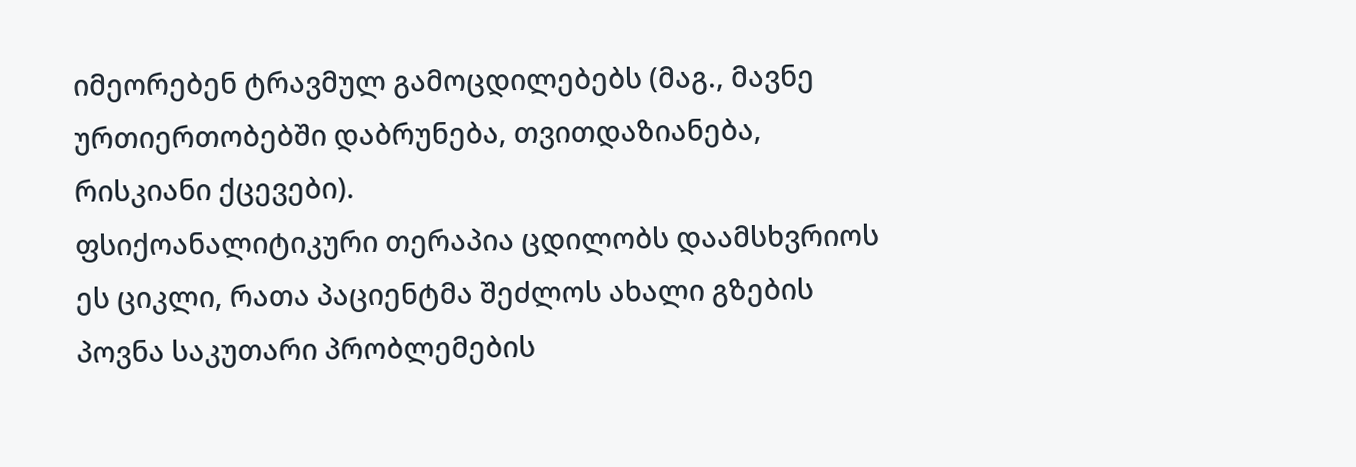იმეორებენ ტრავმულ გამოცდილებებს (მაგ., მავნე ურთიერთობებში დაბრუნება, თვითდაზიანება, რისკიანი ქცევები).
ფსიქოანალიტიკური თერაპია ცდილობს დაამსხვრიოს ეს ციკლი, რათა პაციენტმა შეძლოს ახალი გზების პოვნა საკუთარი პრობლემების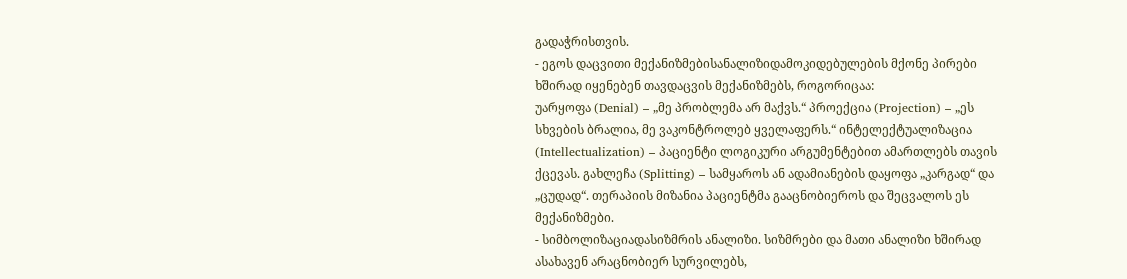გადაჭრისთვის.
- ეგოს დაცვითი მექანიზმებისანალიზიდამოკიდებულების მქონე პირები ხშირად იყენებენ თავდაცვის მექანიზმებს, როგორიცაა:
უარყოფა (Denial) – „მე პრობლემა არ მაქვს.“ პროექცია (Projection) – „ეს სხვების ბრალია, მე ვაკონტროლებ ყველაფერს.“ ინტელექტუალიზაცია (Intellectualization) – პაციენტი ლოგიკური არგუმენტებით ამართლებს თავის ქცევას. გახლეჩა (Splitting) – სამყაროს ან ადამიანების დაყოფა „კარგად“ და „ცუდად“. თერაპიის მიზანია პაციენტმა გააცნობიეროს და შეცვალოს ეს მექანიზმები.
- სიმბოლიზაციადასიზმრის ანალიზი. სიზმრები და მათი ანალიზი ხშირად ასახავენ არაცნობიერ სურვილებს,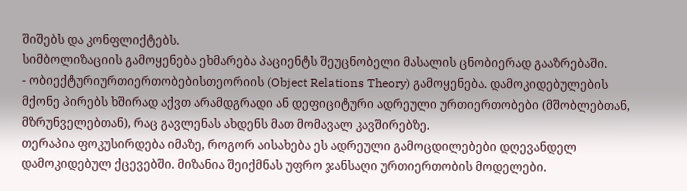შიშებს და კონფლიქტებს.
სიმბოლიზაციის გამოყენება ეხმარება პაციენტს შეუცნობელი მასალის ცნობიერად გააზრებაში.
- ობიექტურიურთიერთობებისთეორიის (Object Relations Theory) გამოყენება. დამოკიდებულების მქონე პირებს ხშირად აქვთ არამდგრადი ან დეფიციტური ადრეული ურთიერთობები (მშობლებთან, მზრუნველებთან), რაც გავლენას ახდენს მათ მომავალ კავშირებზე.
თერაპია ფოკუსირდება იმაზე, როგორ აისახება ეს ადრეული გამოცდილებები დღევანდელ დამოკიდებულ ქცევებში. მიზანია შეიქმნას უფრო ჯანსაღი ურთიერთობის მოდელები.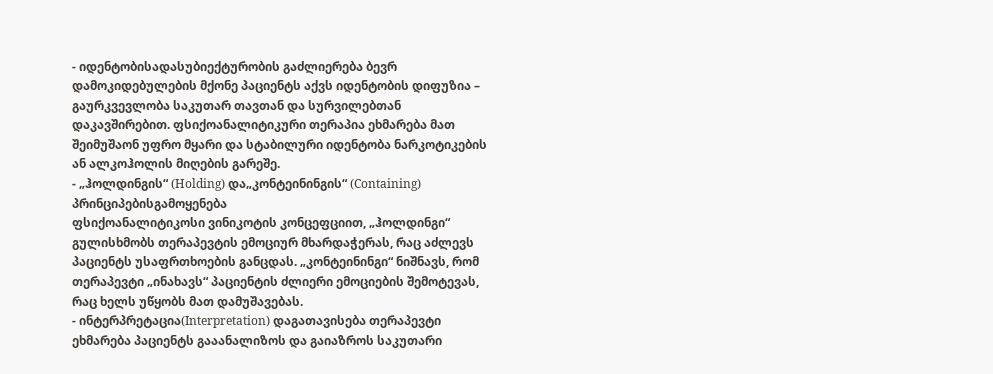- იდენტობისადასუბიექტურობის გაძლიერება ბევრ დამოკიდებულების მქონე პაციენტს აქვს იდენტობის დიფუზია – გაურკვევლობა საკუთარ თავთან და სურვილებთან დაკავშირებით. ფსიქოანალიტიკური თერაპია ეხმარება მათ შეიმუშაონ უფრო მყარი და სტაბილური იდენტობა ნარკოტიკების ან ალკოჰოლის მიღების გარეშე.
- „ჰოლდინგის“ (Holding) და„კონტეინინგის“ (Containing) პრინციპებისგამოყენება
ფსიქოანალიტიკოსი ვინიკოტის კონცეფციით, „ჰოლდინგი“ გულისხმობს თერაპევტის ემოციურ მხარდაჭერას, რაც აძლევს პაციენტს უსაფრთხოების განცდას. „კონტეინინგი“ ნიშნავს, რომ თერაპევტი „ინახავს“ პაციენტის ძლიერი ემოციების შემოტევას, რაც ხელს უწყობს მათ დამუშავებას.
- ინტერპრეტაცია(Interpretation) დაგათავისება თერაპევტი ეხმარება პაციენტს გააანალიზოს და გაიაზროს საკუთარი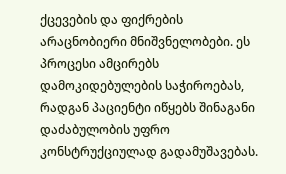ქცევების და ფიქრების არაცნობიერი მნიშვნელობები. ეს პროცესი ამცირებს დამოკიდებულების საჭიროებას, რადგან პაციენტი იწყებს შინაგანი დაძაბულობის უფრო კონსტრუქციულად გადამუშავებას.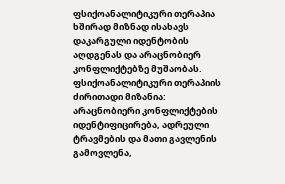ფსიქოანალიტიკური თერაპია ხშირად მიზნად ისახავს დაკარგული იდენტობის აღდგენას და არაცნობიერ კონფლიქტებზე მუშაობას. ფსიქოანალიტიკური თერაპიის ძირითადი მიზანია: არაცნობიერი კონფლიქტების იდენტიფიცირება, ადრეული ტრავმების და მათი გავლენის გამოვლენა,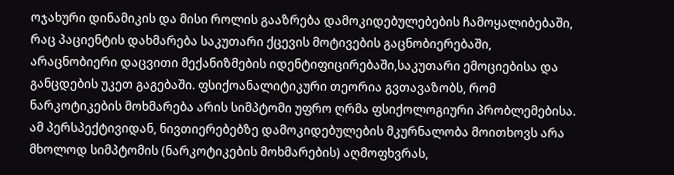ოჯახური დინამიკის და მისი როლის გააზრება დამოკიდებულებების ჩამოყალიბებაში, რაც პაციენტის დახმარება საკუთარი ქცევის მოტივების გაცნობიერებაში, არაცნობიერი დაცვითი მექანიზმების იდენტიფიცირებაში,საკუთარი ემოციებისა და განცდების უკეთ გაგებაში. ფსიქოანალიტიკური თეორია გვთავაზობს, რომ ნარკოტიკების მოხმარება არის სიმპტომი უფრო ღრმა ფსიქოლოგიური პრობლემებისა. ამ პერსპექტივიდან, ნივთიერებებზე დამოკიდებულების მკურნალობა მოითხოვს არა მხოლოდ სიმპტომის (ნარკოტიკების მოხმარების) აღმოფხვრას,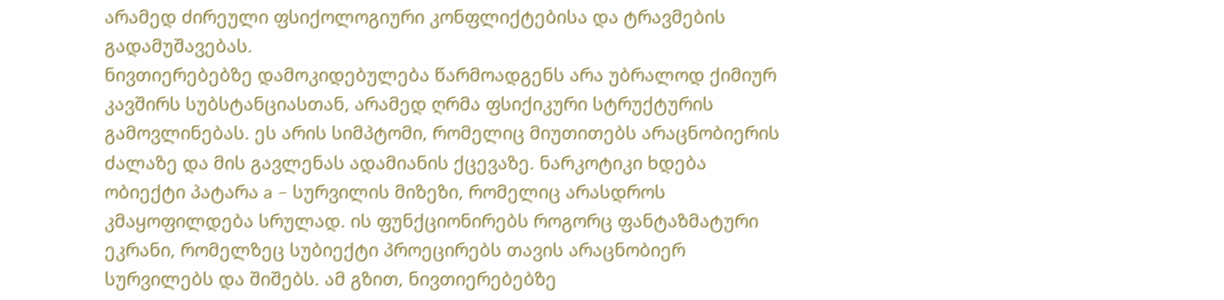არამედ ძირეული ფსიქოლოგიური კონფლიქტებისა და ტრავმების გადამუშავებას.
ნივთიერებებზე დამოკიდებულება წარმოადგენს არა უბრალოდ ქიმიურ კავშირს სუბსტანციასთან, არამედ ღრმა ფსიქიკური სტრუქტურის გამოვლინებას. ეს არის სიმპტომი, რომელიც მიუთითებს არაცნობიერის ძალაზე და მის გავლენას ადამიანის ქცევაზე. ნარკოტიკი ხდება ობიექტი პატარა a – სურვილის მიზეზი, რომელიც არასდროს კმაყოფილდება სრულად. ის ფუნქციონირებს როგორც ფანტაზმატური ეკრანი, რომელზეც სუბიექტი პროეცირებს თავის არაცნობიერ სურვილებს და შიშებს. ამ გზით, ნივთიერებებზე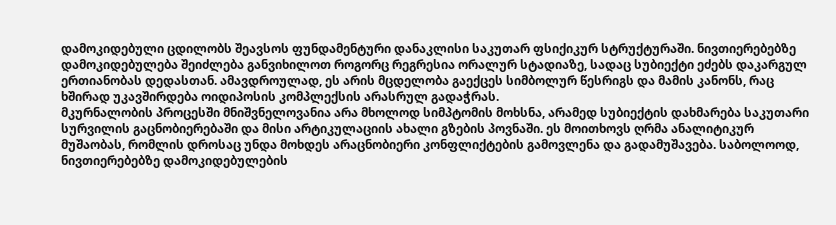დამოკიდებული ცდილობს შეავსოს ფუნდამენტური დანაკლისი საკუთარ ფსიქიკურ სტრუქტურაში. ნივთიერებებზე დამოკიდებულება შეიძლება განვიხილოთ როგორც რეგრესია ორალურ სტადიაზე, სადაც სუბიექტი ეძებს დაკარგულ ერთიანობას დედასთან. ამავდროულად, ეს არის მცდელობა გაექცეს სიმბოლურ წესრიგს და მამის კანონს, რაც ხშირად უკავშირდება ოიდიპოსის კომპლექსის არასრულ გადაჭრას.
მკურნალობის პროცესში მნიშვნელოვანია არა მხოლოდ სიმპტომის მოხსნა, არამედ სუბიექტის დახმარება საკუთარი სურვილის გაცნობიერებაში და მისი არტიკულაციის ახალი გზების პოვნაში. ეს მოითხოვს ღრმა ანალიტიკურ მუშაობას, რომლის დროსაც უნდა მოხდეს არაცნობიერი კონფლიქტების გამოვლენა და გადამუშავება. საბოლოოდ, ნივთიერებებზე დამოკიდებულების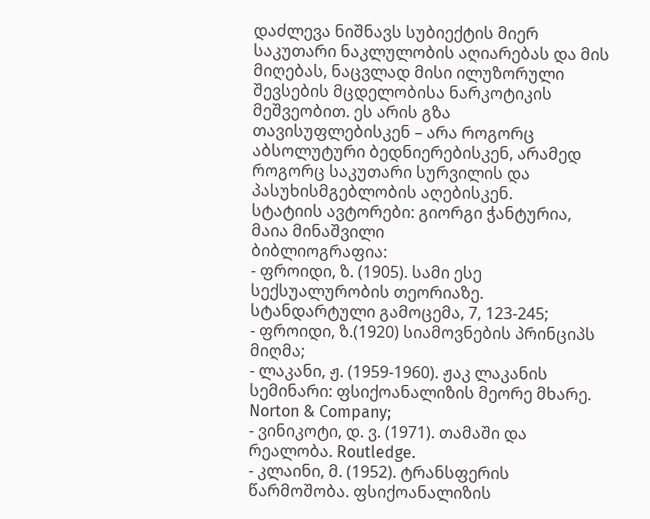დაძლევა ნიშნავს სუბიექტის მიერ საკუთარი ნაკლულობის აღიარებას და მის მიღებას, ნაცვლად მისი ილუზორული შევსების მცდელობისა ნარკოტიკის მეშვეობით. ეს არის გზა თავისუფლებისკენ – არა როგორც აბსოლუტური ბედნიერებისკენ, არამედ როგორც საკუთარი სურვილის და პასუხისმგებლობის აღებისკენ.
სტატიის ავტორები: გიორგი ჭანტურია, მაია მინაშვილი
ბიბლიოგრაფია:
- ფროიდი, ზ. (1905). სამი ესე სექსუალურობის თეორიაზე. სტანდარტული გამოცემა, 7, 123-245;
- ფროიდი, ზ.(1920) სიამოვნების პრინციპს მიღმა;
- ლაკანი, ჟ. (1959-1960). ჟაკ ლაკანის სემინარი: ფსიქოანალიზის მეორე მხარე. Norton & Company;
- ვინიკოტი, დ. ვ. (1971). თამაში და რეალობა. Routledge.
- კლაინი, მ. (1952). ტრანსფერის წარმოშობა. ფსიქოანალიზის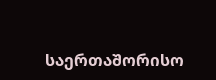საერთაშორისო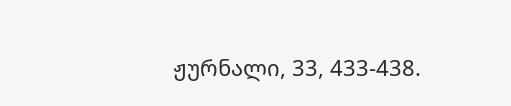ჟურნალი, 33, 433-438.